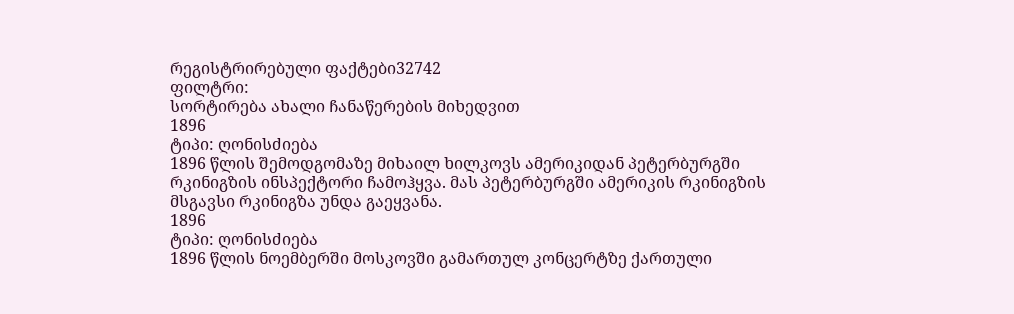რეგისტრირებული ფაქტები32742
ფილტრი:
სორტირება ახალი ჩანაწერების მიხედვით
1896
ტიპი: ღონისძიება
1896 წლის შემოდგომაზე მიხაილ ხილკოვს ამერიკიდან პეტერბურგში რკინიგზის ინსპექტორი ჩამოჰყვა. მას პეტერბურგში ამერიკის რკინიგზის მსგავსი რკინიგზა უნდა გაეყვანა.
1896
ტიპი: ღონისძიება
1896 წლის ნოემბერში მოსკოვში გამართულ კონცერტზე ქართული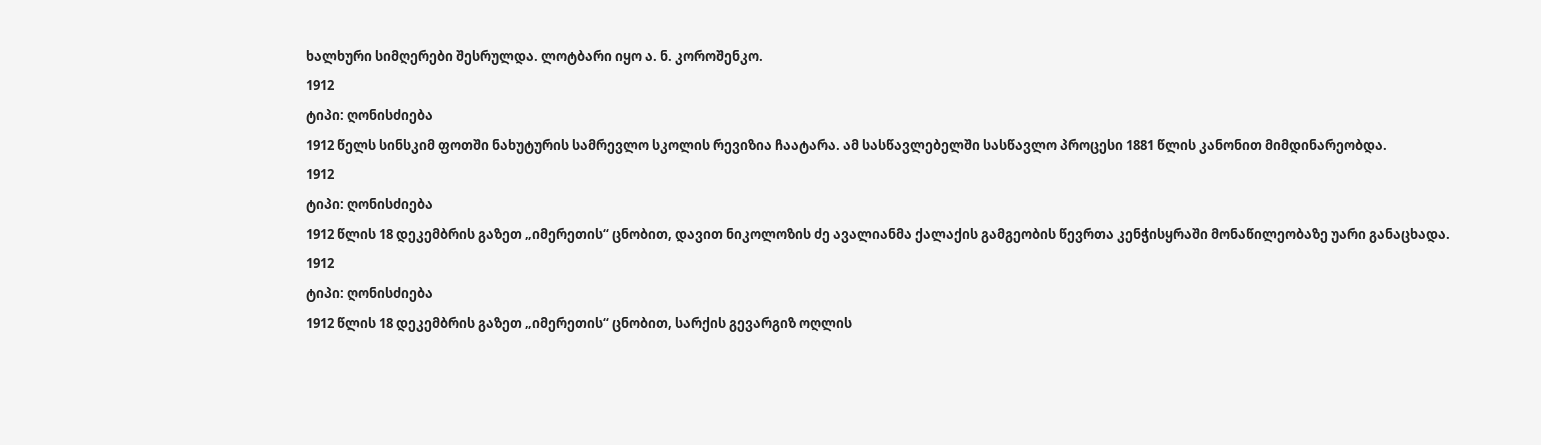ხალხური სიმღერები შესრულდა. ლოტბარი იყო ა. ნ. კოროშენკო.
1912
ტიპი: ღონისძიება
1912 წელს სინსკიმ ფოთში ნახუტურის სამრევლო სკოლის რევიზია ჩაატარა. ამ სასწავლებელში სასწავლო პროცესი 1881 წლის კანონით მიმდინარეობდა.
1912
ტიპი: ღონისძიება
1912 წლის 18 დეკემბრის გაზეთ „იმერეთის“ ცნობით, დავით ნიკოლოზის ძე ავალიანმა ქალაქის გამგეობის წევრთა კენჭისყრაში მონაწილეობაზე უარი განაცხადა.
1912
ტიპი: ღონისძიება
1912 წლის 18 დეკემბრის გაზეთ „იმერეთის“ ცნობით, სარქის გევარგიზ ოღლის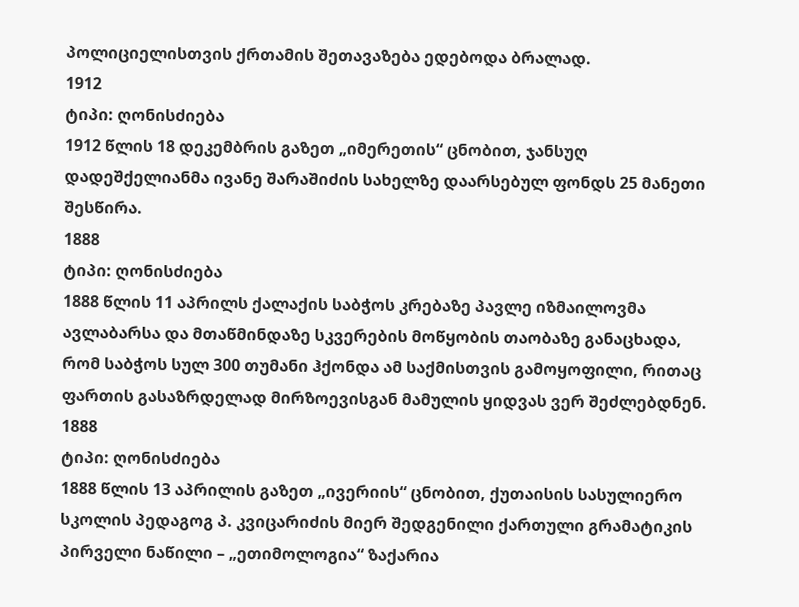პოლიციელისთვის ქრთამის შეთავაზება ედებოდა ბრალად.
1912
ტიპი: ღონისძიება
1912 წლის 18 დეკემბრის გაზეთ „იმერეთის“ ცნობით, ჯანსუღ დადეშქელიანმა ივანე შარაშიძის სახელზე დაარსებულ ფონდს 25 მანეთი შესწირა.
1888
ტიპი: ღონისძიება
1888 წლის 11 აპრილს ქალაქის საბჭოს კრებაზე პავლე იზმაილოვმა ავლაბარსა და მთაწმინდაზე სკვერების მოწყობის თაობაზე განაცხადა, რომ საბჭოს სულ 300 თუმანი ჰქონდა ამ საქმისთვის გამოყოფილი, რითაც ფართის გასაზრდელად მირზოევისგან მამულის ყიდვას ვერ შეძლებდნენ.
1888
ტიპი: ღონისძიება
1888 წლის 13 აპრილის გაზეთ „ივერიის“ ცნობით, ქუთაისის სასულიერო სკოლის პედაგოგ პ. კვიცარიძის მიერ შედგენილი ქართული გრამატიკის პირველი ნაწილი – „ეთიმოლოგია“ ზაქარია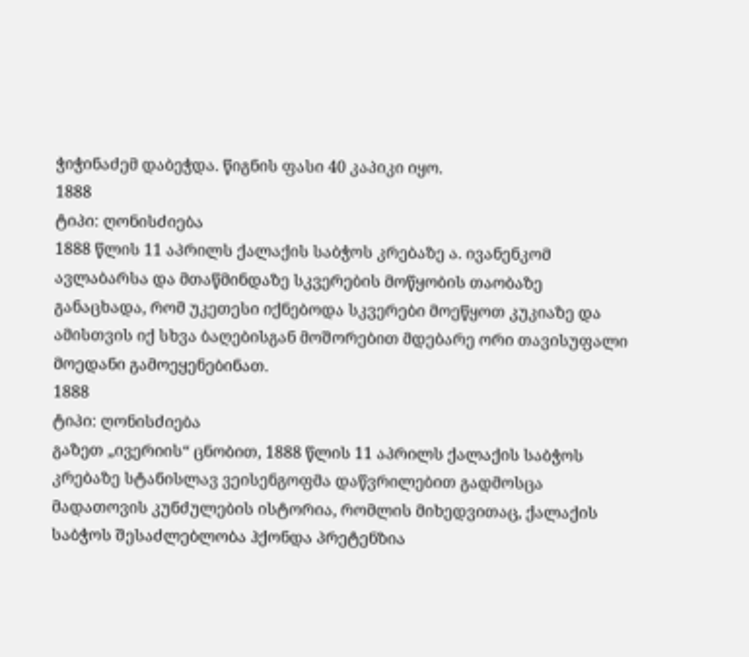ჭიჭინაძემ დაბეჭდა. წიგნის ფასი 40 კაპიკი იყო.
1888
ტიპი: ღონისძიება
1888 წლის 11 აპრილს ქალაქის საბჭოს კრებაზე ა. ივანენკომ ავლაბარსა და მთაწმინდაზე სკვერების მოწყობის თაობაზე განაცხადა, რომ უკეთესი იქნებოდა სკვერები მოეწყოთ კუკიაზე და ამისთვის იქ სხვა ბაღებისგან მოშორებით მდებარე ორი თავისუფალი მოედანი გამოეყენებინათ.
1888
ტიპი: ღონისძიება
გაზეთ „ივერიის“ ცნობით, 1888 წლის 11 აპრილს ქალაქის საბჭოს კრებაზე სტანისლავ ვეისენგოფმა დაწვრილებით გადმოსცა მადათოვის კუნძულების ისტორია, რომლის მიხედვითაც, ქალაქის საბჭოს შესაძლებლობა ჰქონდა პრეტენზია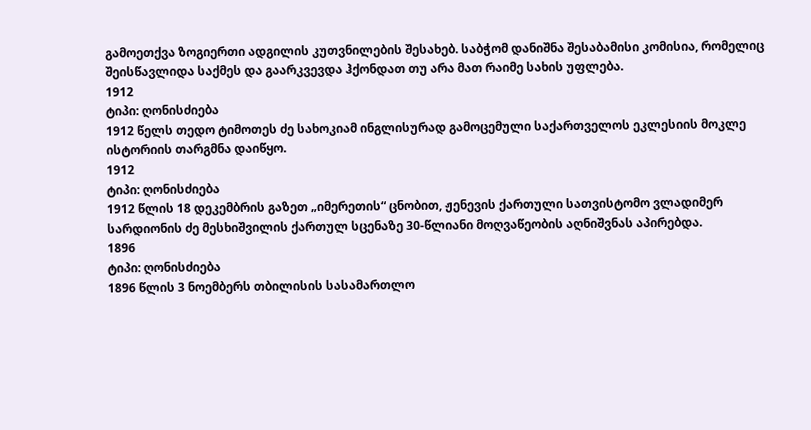გამოეთქვა ზოგიერთი ადგილის კუთვნილების შესახებ. საბჭომ დანიშნა შესაბამისი კომისია, რომელიც შეისწავლიდა საქმეს და გაარკვევდა ჰქონდათ თუ არა მათ რაიმე სახის უფლება.
1912
ტიპი: ღონისძიება
1912 წელს თედო ტიმოთეს ძე სახოკიამ ინგლისურად გამოცემული საქართველოს ეკლესიის მოკლე ისტორიის თარგმნა დაიწყო.
1912
ტიპი: ღონისძიება
1912 წლის 18 დეკემბრის გაზეთ „იმერეთის“ ცნობით, ჟენევის ქართული სათვისტომო ვლადიმერ სარდიონის ძე მესხიშვილის ქართულ სცენაზე 30-წლიანი მოღვაწეობის აღნიშვნას აპირებდა.
1896
ტიპი: ღონისძიება
1896 წლის 3 ნოემბერს თბილისის სასამართლო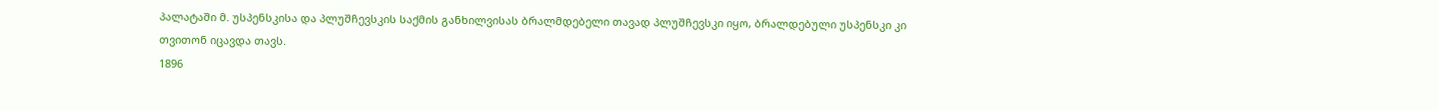პალატაში მ. უსპენსკისა და პლუშჩევსკის საქმის განხილვისას ბრალმდებელი თავად პლუშჩევსკი იყო, ბრალდებული უსპენსკი კი თვითონ იცავდა თავს.
1896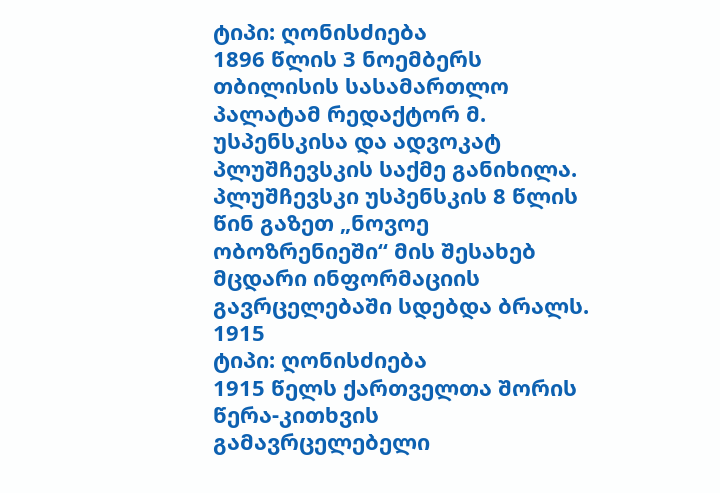ტიპი: ღონისძიება
1896 წლის 3 ნოემბერს თბილისის სასამართლო პალატამ რედაქტორ მ. უსპენსკისა და ადვოკატ პლუშჩევსკის საქმე განიხილა. პლუშჩევსკი უსპენსკის 8 წლის წინ გაზეთ „ნოვოე ობოზრენიეში“ მის შესახებ მცდარი ინფორმაციის გავრცელებაში სდებდა ბრალს.
1915
ტიპი: ღონისძიება
1915 წელს ქართველთა შორის წერა-კითხვის გამავრცელებელი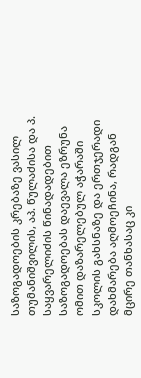საზოგადოების კრებაზე ვასილ თუმანიშვილის, აპ. წულაძისა და პ. საყვარელიძის წინადადებით საზოგადოებას დაევალა ეზრუნა ომით დაზარელებულ აჭარაში სკოლის გახსნაზე და ერთჯერადი დახმარება აღმოეჩინა, რადგან მცირე თანხასაც კი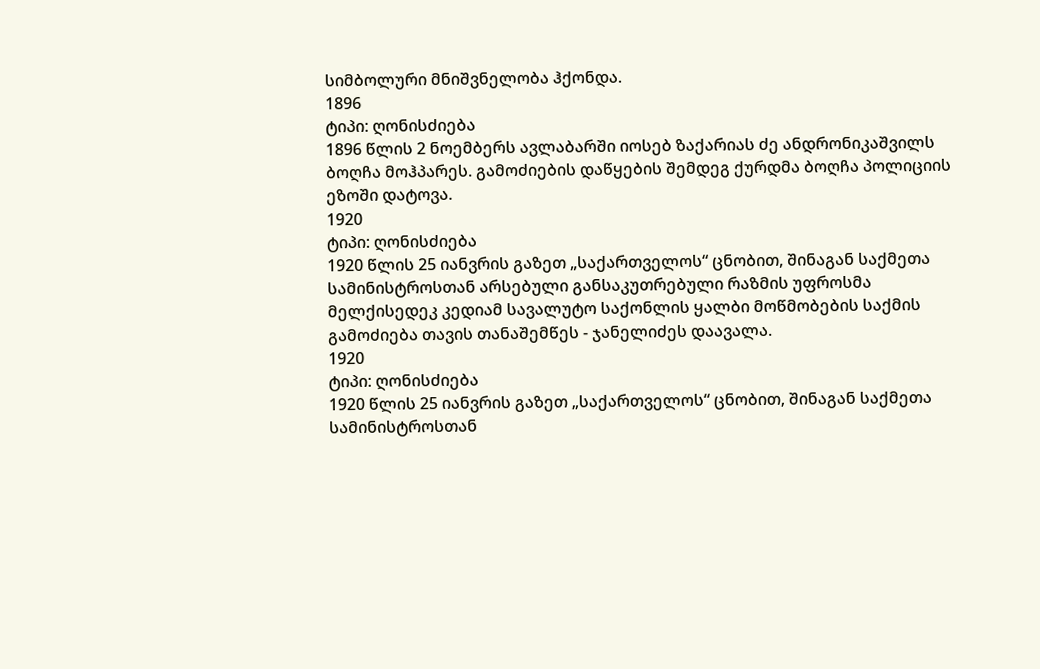სიმბოლური მნიშვნელობა ჰქონდა.
1896
ტიპი: ღონისძიება
1896 წლის 2 ნოემბერს ავლაბარში იოსებ ზაქარიას ძე ანდრონიკაშვილს ბოღჩა მოჰპარეს. გამოძიების დაწყების შემდეგ ქურდმა ბოღჩა პოლიციის ეზოში დატოვა.
1920
ტიპი: ღონისძიება
1920 წლის 25 იანვრის გაზეთ „საქართველოს“ ცნობით, შინაგან საქმეთა სამინისტროსთან არსებული განსაკუთრებული რაზმის უფროსმა მელქისედეკ კედიამ სავალუტო საქონლის ყალბი მოწმობების საქმის გამოძიება თავის თანაშემწეს - ჯანელიძეს დაავალა.
1920
ტიპი: ღონისძიება
1920 წლის 25 იანვრის გაზეთ „საქართველოს“ ცნობით, შინაგან საქმეთა სამინისტროსთან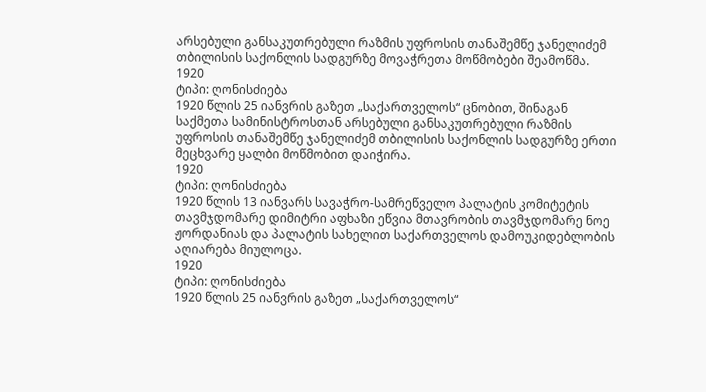არსებული განსაკუთრებული რაზმის უფროსის თანაშემწე ჯანელიძემ თბილისის საქონლის სადგურზე მოვაჭრეთა მოწმობები შეამოწმა.
1920
ტიპი: ღონისძიება
1920 წლის 25 იანვრის გაზეთ „საქართველოს“ ცნობით, შინაგან საქმეთა სამინისტროსთან არსებული განსაკუთრებული რაზმის უფროსის თანაშემწე ჯანელიძემ თბილისის საქონლის სადგურზე ერთი მეცხვარე ყალბი მოწმობით დაიჭირა.
1920
ტიპი: ღონისძიება
1920 წლის 13 იანვარს სავაჭრო-სამრეწველო პალატის კომიტეტის თავმჯდომარე დიმიტრი აფხაზი ეწვია მთავრობის თავმჯდომარე ნოე ჟორდანიას და პალატის სახელით საქართველოს დამოუკიდებლობის აღიარება მიულოცა.
1920
ტიპი: ღონისძიება
1920 წლის 25 იანვრის გაზეთ „საქართველოს“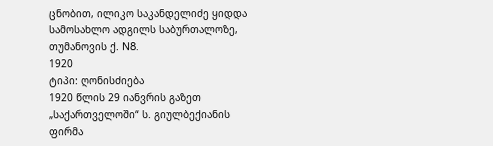ცნობით, ილიკო საკანდელიძე ყიდდა სამოსახლო ადგილს საბურთალოზე, თუმანოვის ქ. N8.
1920
ტიპი: ღონისძიება
1920 წლის 29 იანვრის გაზეთ „საქართველოში“ ს. გიულბექიანის ფირმა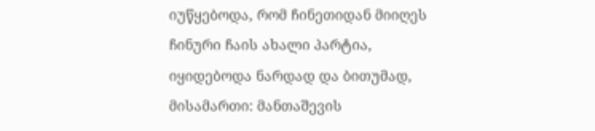იუწყებოდა, რომ ჩინეთიდან მიიღეს ჩინური ჩაის ახალი პარტია, იყიდებოდა ნარდად და ბითუმად, მისამართი: მანთაშევის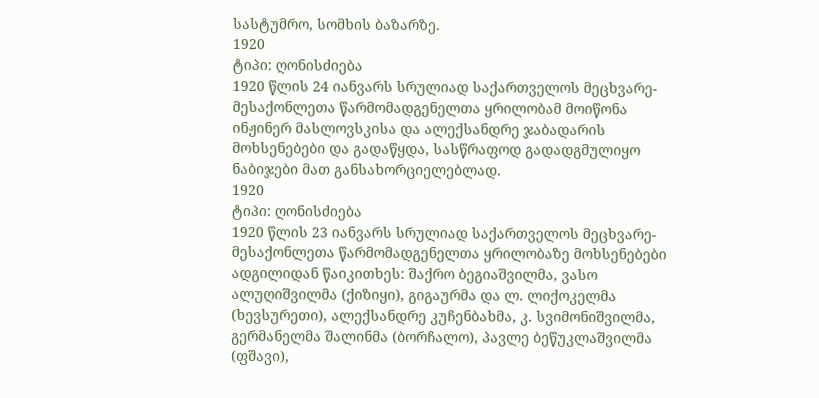სასტუმრო, სომხის ბაზარზე.
1920
ტიპი: ღონისძიება
1920 წლის 24 იანვარს სრულიად საქართველოს მეცხვარე-მესაქონლეთა წარმომადგენელთა ყრილობამ მოიწონა ინჟინერ მასლოვსკისა და ალექსანდრე ჯაბადარის მოხსენებები და გადაწყდა, სასწრაფოდ გადადგმულიყო ნაბიჯები მათ განსახორციელებლად.
1920
ტიპი: ღონისძიება
1920 წლის 23 იანვარს სრულიად საქართველოს მეცხვარე-მესაქონლეთა წარმომადგენელთა ყრილობაზე მოხსენებები ადგილიდან წაიკითხეს: შაქრო ბეგიაშვილმა, ვასო ალუღიშვილმა (ქიზიყი), გიგაურმა და ლ. ლიქოკელმა (ხევსურეთი), ალექსანდრე კუჩენბახმა, კ. სვიმონიშვილმა, გერმანელმა შალინმა (ბორჩალო), პავლე ბეწუკლაშვილმა (ფშავი),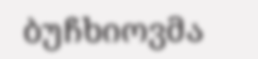ბუჩხიოვმა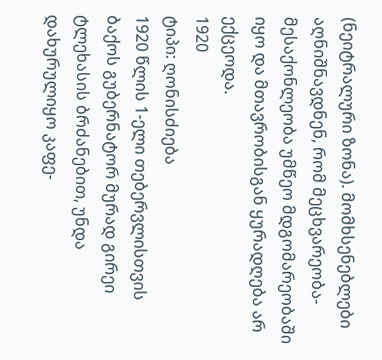(ნეიტრალური ზონა). მომხსენებლები აღნიშნავდნენ, რომ მეცხვარეობა-მესაქონლეობა უმწეო მდგომარეობაში იყო და მთავრობისგან ყურადღება არ ექცეოდა.
1920
ტიპი: ღონისძიება
1920 წლის 1-ელი თებერვლისთვის ბაქოს გუბერნატორ მურად გირეი ტლეხასის ბრძანებით, უნდა დახურულიყო კაფე-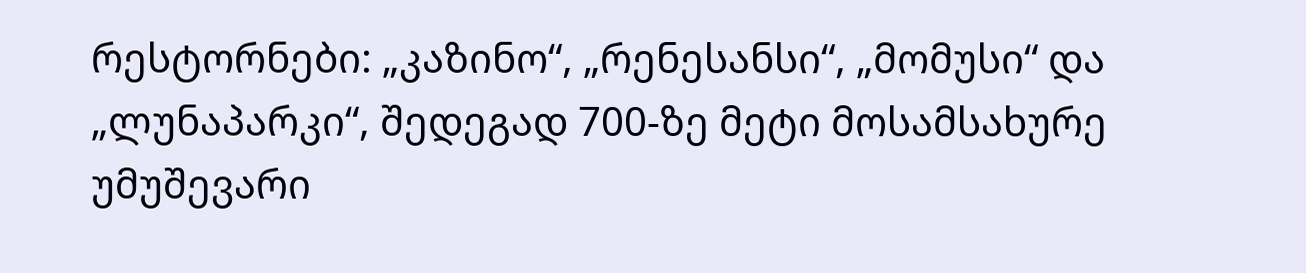რესტორნები: „კაზინო“, „რენესანსი“, „მომუსი“ და „ლუნაპარკი“, შედეგად 700-ზე მეტი მოსამსახურე უმუშევარი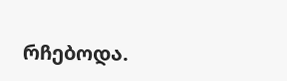რჩებოდა.